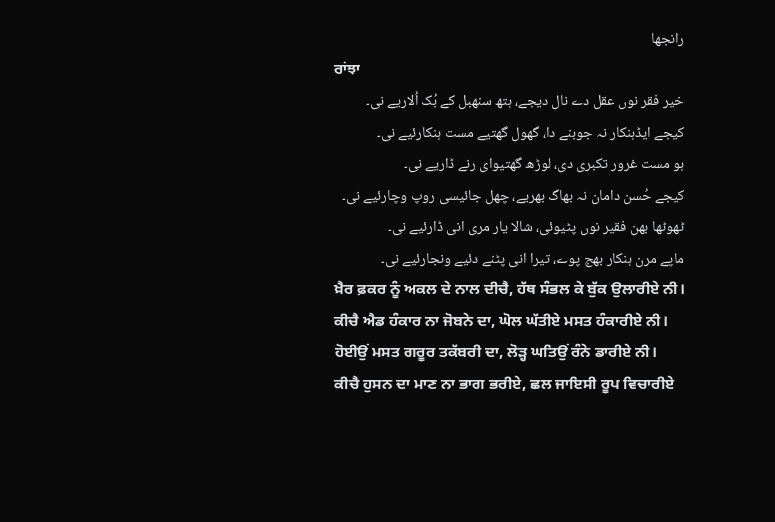رانجھا
ਰਾਂਝਾ
خیر فقر نوں عقل دے نال دیجے، ہتھ سنھبل کے بُک اُلاریے نی۔
کیجے ایڈہنکار نہ جوبنے دا، گھول گھتیے مست ہنکارئیے نی۔
ہو مست غرور تکبری دی، لوڑھ گھتیوای رنے ڈاریے نی۔
کیجے حُسن دامان نہ بھاگ بھریے، چھل جائیسی روپ وچارئیے نی۔
ٹھوٹھا بھن فقیر نوں پٹیوئی، شالا یار مری انی ڈارئیے نی۔
ماپے مرن ہنکار بھج پوے، تیرا انی پٹنے دئیے ونجارئیے نی۔
ਖ਼ੈਰ ਫ਼ਕਰ ਨੂੰ ਅਕਲ ਦੇ ਨਾਲ ਦੀਚੈ, ਹੱਥ ਸੰਭਲ ਕੇ ਬੁੱਕ ਉਲਾਰੀਏ ਨੀ।
ਕੀਚੈ ਐਡ ਹੰਕਾਰ ਨਾ ਜੋਬਨੇ ਦਾ, ਘੋਲ ਘੱਤੀਏ ਮਸਤ ਹੰਕਾਰੀਏ ਨੀ।
ਹੋਈਉਂ ਮਸਤ ਗਰੂਰ ਤਕੱਬਰੀ ਦਾ, ਲੋੜ੍ਹ ਘਤਿਉਂ ਰੰਨੇ ਡਾਰੀਏ ਨੀ।
ਕੀਚੈ ਹੁਸਨ ਦਾ ਮਾਣ ਨਾ ਭਾਗ ਭਰੀਏ, ਛਲ ਜਾਇਸੀ ਰੂਪ ਵਿਚਾਰੀਏ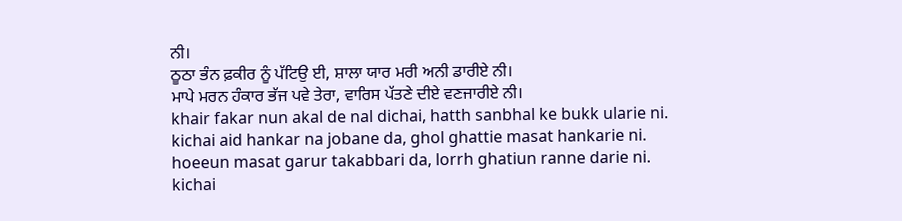ਨੀ।
ਠੂਠਾ ਭੰਨ ਫ਼ਕੀਰ ਨੂੰ ਪੱਟਿਉ ਈ, ਸ਼ਾਲਾ ਯਾਰ ਮਰੀ ਅਨੀ ਡਾਰੀਏ ਨੀ।
ਮਾਪੇ ਮਰਨ ਹੰਕਾਰ ਭੱਜ ਪਵੇ ਤੇਰਾ, ਵਾਰਿਸ ਪੱਤਣੇ ਦੀਏ ਵਣਜਾਰੀਏ ਨੀ।
khair fakar nun akal de nal dichai, hatth sanbhal ke bukk ularie ni.
kichai aid hankar na jobane da, ghol ghattie masat hankarie ni.
hoeeun masat garur takabbari da, lorrh ghatiun ranne darie ni.
kichai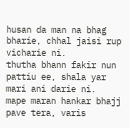husan da man na bhag bharie, chhal jaisi rup vicharie ni.
thutha bhann fakir nun pattiu ee, shala yar mari ani darie ni.
mape maran hankar bhajj pave tera, varis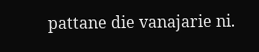pattane die vanajarie ni.